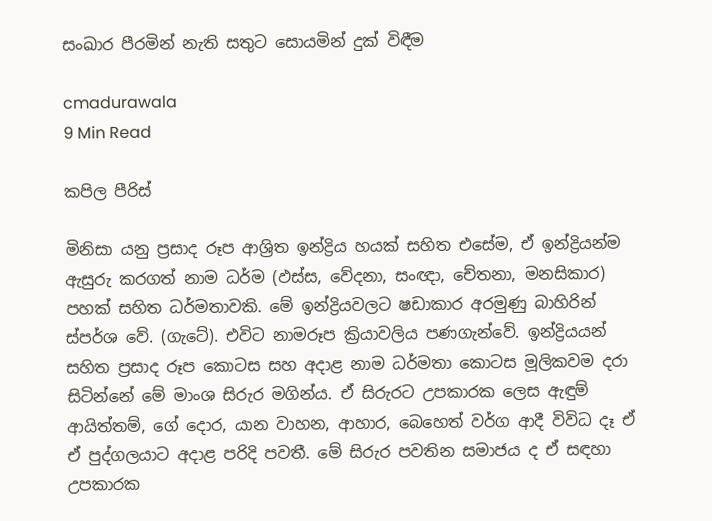සංඛාර පීරමින් නැති සතුට සොයමින් දුක් විඳීම

cmadurawala
9 Min Read

කපිල පීරිස්

මිනිසා යනු ප්‍රසාද රූප ආශ්‍රිත ඉන්ද්‍රිය හයක් සහිත එසේම, ඒ ඉන්ද්‍රියන්ම ඇසුරු කරගත් නාම ධර්ම (ඵස්ස, වේදනා, සංඥා, චේතනා, මනසිකාර) පහක් සහිත ධර්මතාවකි. මේ ඉන්ද්‍රියවලට ෂඩාකාර අරමුණු බාහිරින් ස්පර්ශ වේ. (ගැටේ). එවිට නාමරූප ක්‍රියාවලිය පණගැන්වේ. ඉන්ද්‍රියයන් සහිත ප්‍රසාද රූප කොටස සහ අදාළ නාම ධර්මතා කොටස මූලිකවම දරා සිටින්නේ මේ මාංශ සිරුර මගින්ය. ඒ සිරුරට උපකාරක ලෙස ඇඳුම් ආයිත්තම්, ගේ දොර, යාන වාහන, ආහාර, බෙහෙත් වර්ග ආදී විවිධ දෑ ඒ ඒ පුද්ගලයාට අදාළ පරිදි පවතී. මේ සිරුර පවතින සමාජය ද ඒ සඳහා උපකාරක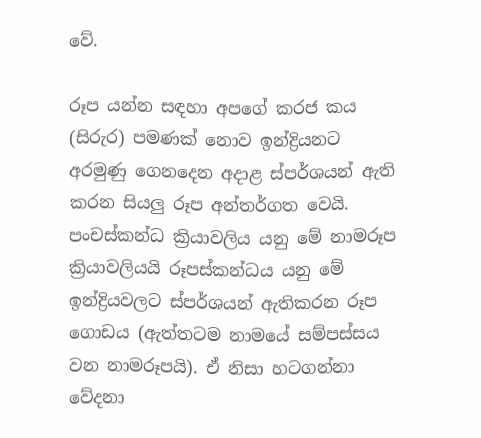වේ.

රූප යන්න සඳහා අපගේ කරජ කය (සිරුර) පමණක් නොව ඉන්ද්‍රියනට අරමුණු ගෙනදෙන අදාළ ස්පර්ශයන් ඇති කරන සියලු රූප අන්තර්ගත වෙයි. පංචස්කන්ධ ක්‍රියාවලිය යනු මේ නාමරූප ක්‍රියාවලියයි රූපස්කන්ධය යනු මේ ඉන්ද්‍රියවලට ස්පර්ශයන් ඇතිකරන රූප ගොඩය (ඇත්තටම නාමයේ සම්පස්සය වන නාමරූපයි). ඒ නිසා හටගන්නා වේදනා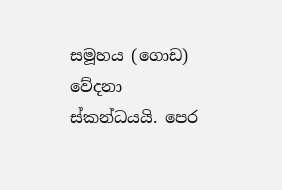සමූහය (ගොඩ) වේදනා ස්කන්ධයයි. පෙර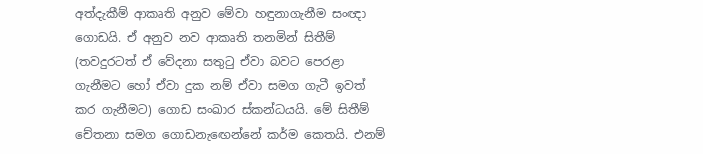අත්දැකීම් ආකෘති අනුව මේවා හඳුනාගැනීම සංඥා ගොඩයි. ඒ අනුව නව ආකෘති තනමින් සිතීම් (තවදුරටත් ඒ වේදනා සතුටු ඒවා බවට පෙරළා ගැනීමට හෝ ඒවා දුක නම් ඒවා සමග ගැටී ඉවත් කර ගැනීමට) ගොඩ සංඛාර ස්කන්ධයයි. මේ සිතීම් චේතනා සමග ගොඩනැඟෙන්නේ කර්ම කෙතයි. එනම්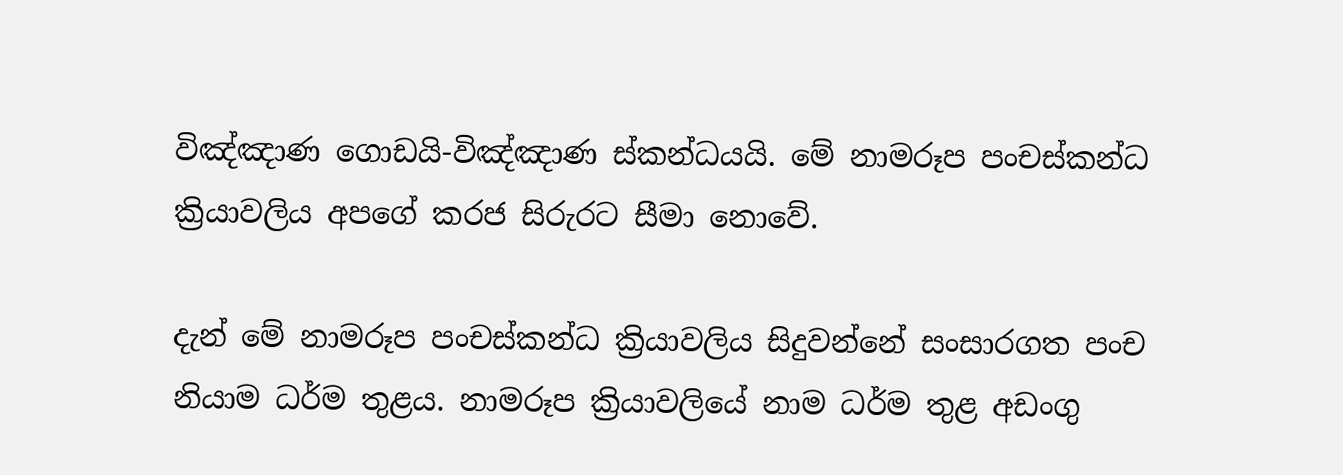විඤ්ඤාණ ගොඩයි-විඤ්ඤාණ ස්කන්ධයයි. මේ නාමරූප පංචස්කන්ධ ක්‍රියාවලිය අපගේ කරජ සිරුරට සීමා නොවේ.

දැන් මේ නාමරූප පංචස්කන්ධ ක්‍රියාවලිය සිදුවන්නේ සංසාරගත පංච නියාම ධර්ම තුළය. නාමරූප ක්‍රියාවලියේ නාම ධර්ම තුළ අඩංගු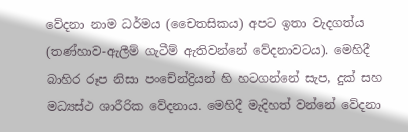වේදනා නාම ධර්මය (චෛතසිකය) අපට ඉතා වැදගත්ය (තණ්හාව-ඇලීම් ගැටීම් ඇතිවන්නේ වේදනාවටය). මෙහිදී බාහිර රූප නිසා පංචේන්ද්‍රියන් හි හටගන්නේ සැප, දුක් සහ මධ්‍යස්ථ ශාරීරික වේදනාය. මෙහිදී මැදිහත් වන්නේ වේදනා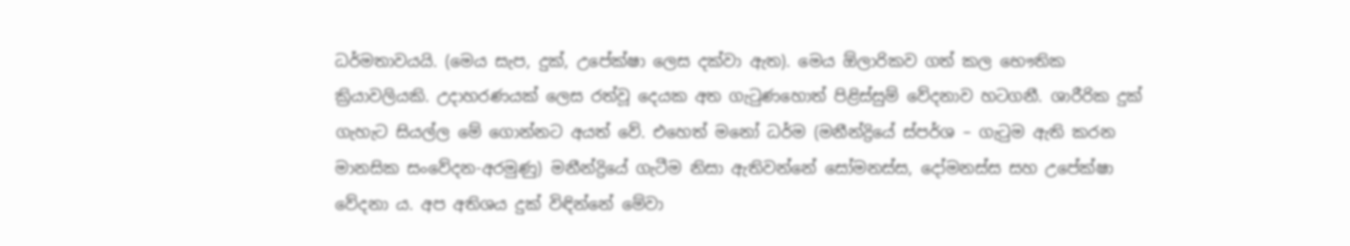ධර්මතාවයයි. (මෙය සැප, දුක්, උපේක්ෂා ලෙස දක්වා ඇත). මෙය ඕලාරිකව ගත් කල භෞතික ක්‍රියාවලියකි. උදාහරණයක් ලෙස රත්වූ දෙයක අත ගැටුණහොත් පිළිස්සුම් වේදනාව හටගනී. ශාරීරික දුක් ගැහැට සියල්ල මේ ගොන්නට අයත් වේ. එහෙත් මනෝ ධර්ම (මනීන්ද්‍රියේ ස්පර්ශ – ගැටුම ඇති කරන මානසික සංවේදන-අරමුණු) මනීන්ද්‍රියේ ගැටීම නිසා ඇතිවන්නේ සෝමනස්ස, දෝමනස්ස සහ උපේක්ෂා වේදනා ය. අප අතිශය දුක් විඳින්නේ මේවා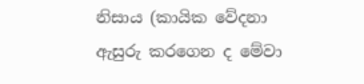නිසාය (කායික වේදනා ඇසුරු කරගෙන ද මේවා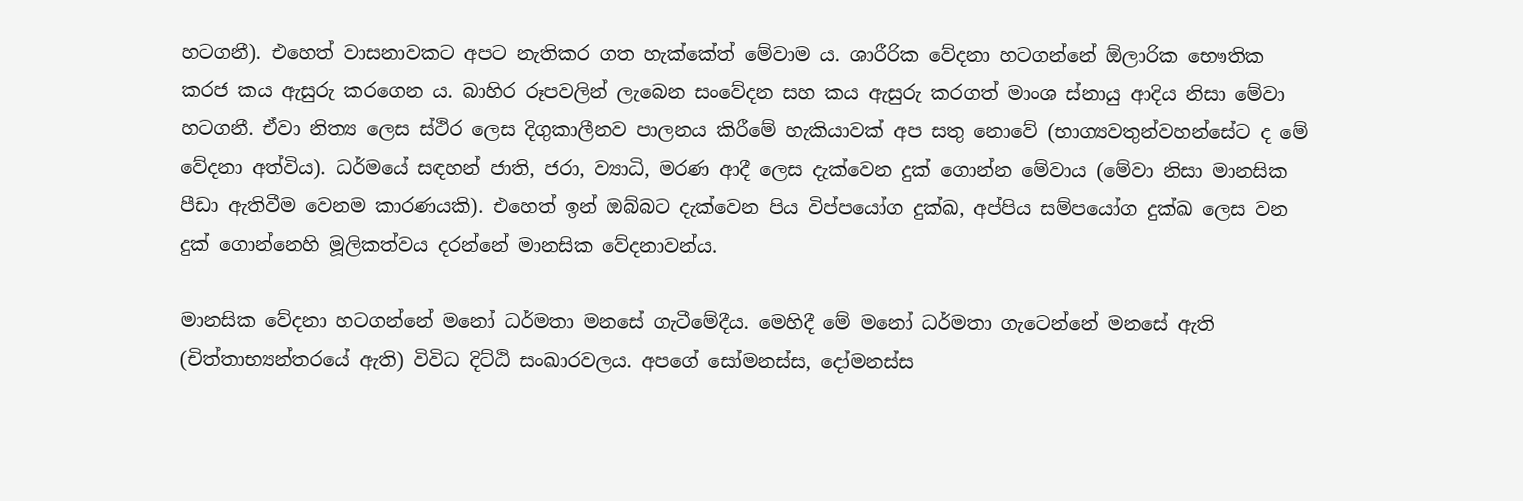හටගනී). එහෙත් වාසනාවකට අපට නැතිකර ගත හැක්කේත් මේවාම ය. ශාරීරික වේදනා හටගන්නේ ඕලාරික භෞතික කරජ කය ඇසුරු කරගෙන ය. බාහිර රූපවලින් ලැබෙන සංවේදන සහ කය ඇසුරු කරගත් මාංශ ස්නායු ආදිය නිසා මේවා හටගනී. ඒවා නිත්‍ය ලෙස ස්ථිර ලෙස දිගුකාලීනව පාලනය කිරීමේ හැකියාවක් අප සතු නොවේ (භාග්‍යවතුන්වහන්සේට ද මේ වේදනා අත්විය). ධර්මයේ සඳහන් ජාති, ජරා, ව්‍යාධි, මරණ ආදී ලෙස දැක්වෙන දුක් ගොන්න මේවාය (මේවා නිසා මානසික පීඩා ඇතිවීම වෙනම කාරණයකි). එහෙත් ඉන් ඔබ්බට දැක්වෙන පිය විප්පයෝග දුක්ඛ, අප්පිය සම්පයෝග දුක්ඛ ලෙස වන දුක් ගොන්නෙහි මූලිකත්වය දරන්නේ මානසික වේදනාවන්ය.

මානසික වේදනා හටගන්නේ මනෝ ධර්මතා මනසේ ගැටීමේදීය. මෙහිදී මේ මනෝ ධර්මතා ගැටෙන්නේ මනසේ ඇති (චිත්තාභ්‍යන්තරයේ ඇති) විවිධ දිට්ඨි සංඛාරවලය. අපගේ සෝමනස්ස, දෝමනස්ස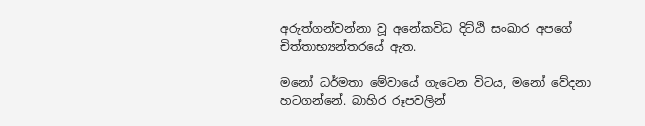අරුත්ගන්වන්නා වූ අනේකවිධ දිට්ඨි සංඛාර අපගේ චිත්තාභ්‍යන්තරයේ ඇත.

මනෝ ධර්මතා මේවායේ ගැටෙන විටය, මනෝ වේදනා හටගන්නේ. බාහිර රූපවලින්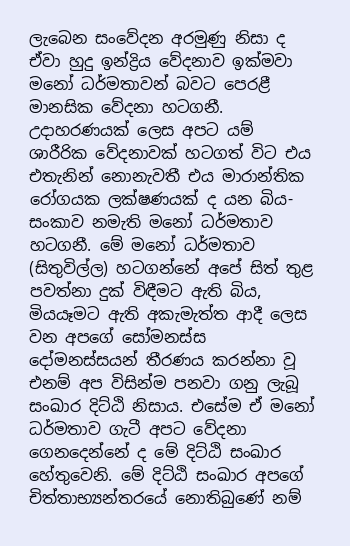ලැබෙන සංවේදන අරමුණු නිසා ද ඒවා හුදු ඉන්ද්‍රිය වේදනාව ඉක්මවා මනෝ ධර්මතාවන් බවට පෙරළී මානසික වේදනා හටගනී. උදාහරණයක් ලෙස අපට යම් ශාරීරික වේදනාවක් හටගත් විට එය එතැනින් නොනැවතී එය මාරාන්තික රෝගයක ලක්ෂණයක් ද යන බිය-සංකාව නමැති මනෝ ධර්මතාව හටගනී. මේ මනෝ ධර්මතාව (සිතුවිල්ල) හටගන්නේ අපේ සිත් තුළ පවත්නා දුක් විඳීමට ඇති බිය, මියයෑමට ඇති අකැමැත්ත ආදී ලෙස වන අපගේ සෝමනස්ස දෝමනස්සයන් තීරණය කරන්නා වූ එනම් අප විසින්ම පනවා ගනු ලැබූ සංඛාර දිට්ඨි නිසාය. එසේම ඒ මනෝ ධර්මතාව ගැටී අපට වේදනා ගෙනදෙන්නේ ද මේ දිට්ඨි සංඛාර හේතුවෙනි. මේ දිට්ඨි සංඛාර අපගේ චිත්තාභ්‍යන්තරයේ නොතිබුණේ නම්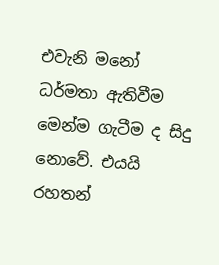එවැනි මනෝ ධර්මතා ඇතිවීම මෙන්ම ගැටීම ද සිදු නොවේ. එයයි රහතන්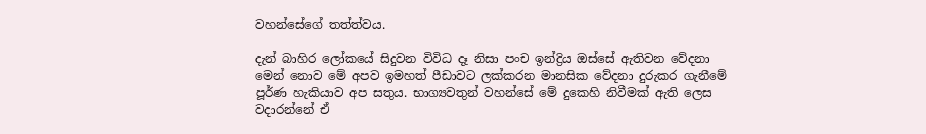වහන්සේගේ තත්ත්වය.

දැන් බාහිර ලෝකයේ සිදුවන විවිධ දෑ නිසා පංච ඉන්ද්‍රිය ඔස්සේ ඇතිවන වේදනා මෙන් නොව මේ අපව ඉමහත් පීඩාවට ලක්කරන මානසික වේදනා දුරුකර ගැනීමේ පූර්ණ හැකියාව අප සතුය. භාග්‍යවතුන් වහන්සේ මේ දුකෙහි නිවීමක් ඇති ලෙස වදාරන්නේ ඒ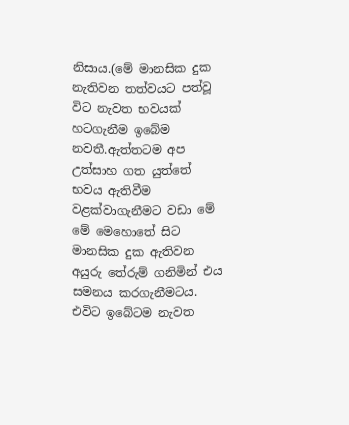නිසාය.(මේ මානසික දුක නැතිවන තත්වයට පත්වූ විට නැවත භවයක් හටගැනීම ඉබේම නවතී.ඇත්තටම අප උත්සාහ ගත යුත්තේ භවය ඇතිවීම වළක්වාගැනීමට වඩා මේ මේ මෙහොතේ සිට මානසික දුක ඇතිවන අයුරු තේරුම් ගනිමින් එය සමනය කරගැනීමටය. එවිට ඉබේටම නැවත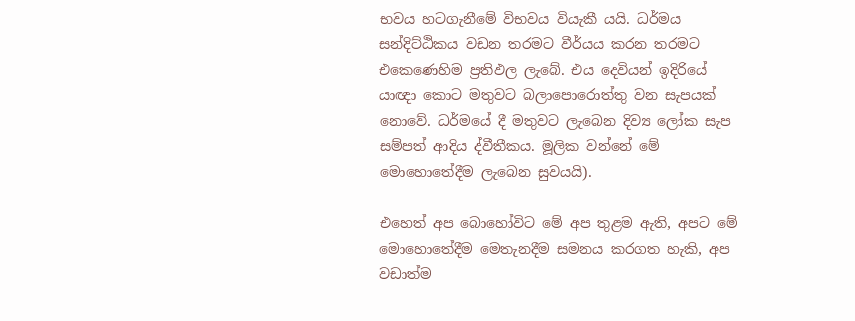භවය හටගැනීමේ විභවය වියැකී යයි. ධර්මය සන්දිට්ඨිකය වඩන තරමට වීර්යය කරන තරමට එකෙණෙහිම ප්‍රතිඵල ලැබේ. එය දෙවියන් ඉදිරියේ යාඥා කොට මතුවට බලාපොරොත්තු වන සැපයක් නොවේ. ධර්මයේ දී මතුවට ලැබෙන දිව්‍ය ලෝක සැප සම්පත් ආදිය ද්වීතීකය. මූලික වන්නේ මේ මොහොතේදීම ලැබෙන සුවයයි).

එහෙත් අප බොහෝවිට මේ අප තුළම ඇති, අපට මේ මොහොතේදීම මෙතැනදීම සමනය කරගත හැකි, අප වඩාත්ම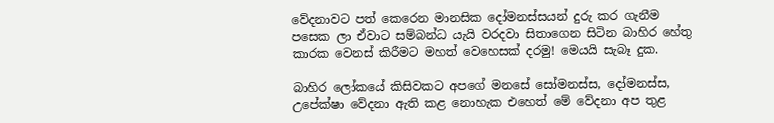වේදනාවට පත් කෙරෙන මානසික දෝමනස්සයන් දුරු කර ගැනීම පසෙක ලා ඒවාට සම්බන්ධ යැයි වරදවා සිතාගෙන සිටින බාහිර හේතු කාරක වෙනස් කිරීමට මහත් වෙහෙසක් දරමු! මෙයයි සැබෑ දුක.

බාහිර ලෝකයේ කිසිවකට අපගේ මනසේ සෝමනස්ස, දෝමනස්ස, උපේක්ෂා වේදනා ඇති කළ නොහැක එහෙත් මේ වේදනා අප තුළ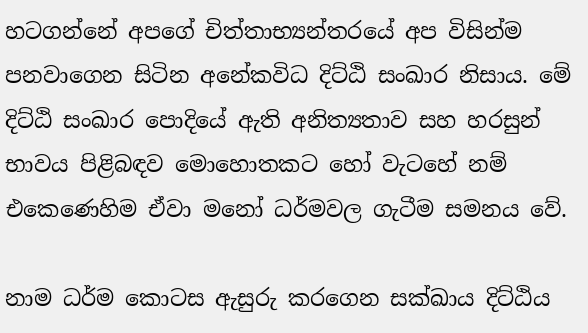හටගන්නේ අපගේ චිත්තාභ්‍යන්තරයේ අප විසින්ම පනවාගෙන සිටින අනේකවිධ දිට්ඨි සංඛාර නිසාය. මේ දිට්ඨි සංඛාර පොදියේ ඇති අනිත්‍යතාව සහ හරසුන් භාවය පිළිබඳව මොහොතකට හෝ වැටහේ නම් එකෙණෙහිම ඒවා මනෝ ධර්මවල ගැටීම සමනය වේ.

නාම ධර්ම කොටස ඇසුරු කරගෙන සක්ඛාය දිට්ඨිය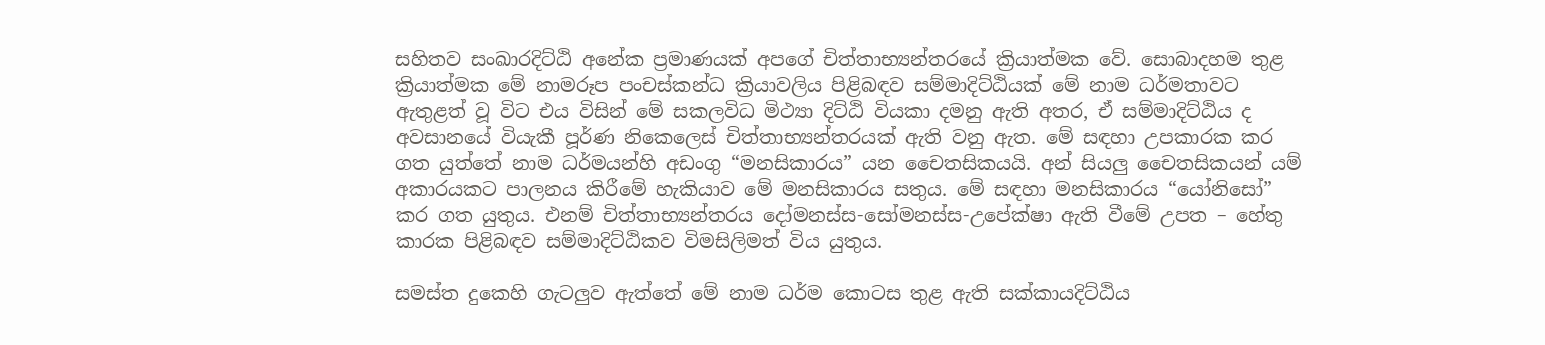සහිතව සංඛාරදිට්ඨි අනේක ප්‍රමාණයක් අපගේ චිත්තාභ්‍යන්තරයේ ක්‍රියාත්මක වේ. සොබාදහම තුළ ක්‍රියාත්මක මේ නාමරූප පංචස්කන්ධ ක්‍රියාවලිය පිළිබඳව සම්මාදිට්ඨියක් මේ නාම ධර්මතාවට ඇතුළත් වූ විට එය විසින් මේ සකලවිධ මිථ්‍යා දිට්ඨි වියකා දමනු ඇති අතර, ඒ සම්මාදිට්ඨිය ද අවසානයේ වියැකී පූර්ණ නිකෙලෙස් චිත්තාභ්‍යන්තරයක් ඇති වනු ඇත. මේ සඳහා උපකාරක කර ගත යුත්තේ නාම ධර්මයන්හි අඩංගු “මනසිකාරය” යන චෛතසිකයයි. අන් සියලු චෛතසිකයන් යම් අකාරයකට පාලනය කිරීමේ හැකියාව මේ මනසිකාරය සතුය. මේ සඳහා මනසිකාරය “යෝනිසෝ” කර ගත යුතුය. එනම් චිත්තාභ්‍යන්තරය දෝමනස්ස-සෝමනස්ස-උපේක්ෂා ඇති වීමේ උපත – හේතු කාරක පිළිබඳව සම්මාදිට්ඨිකව විමසිලිමත් විය යුතුය.

සමස්ත දුකෙහි ගැටලුව ඇත්තේ මේ නාම ධර්ම කොටස තුළ ඇති සක්කායදිට්ඨිය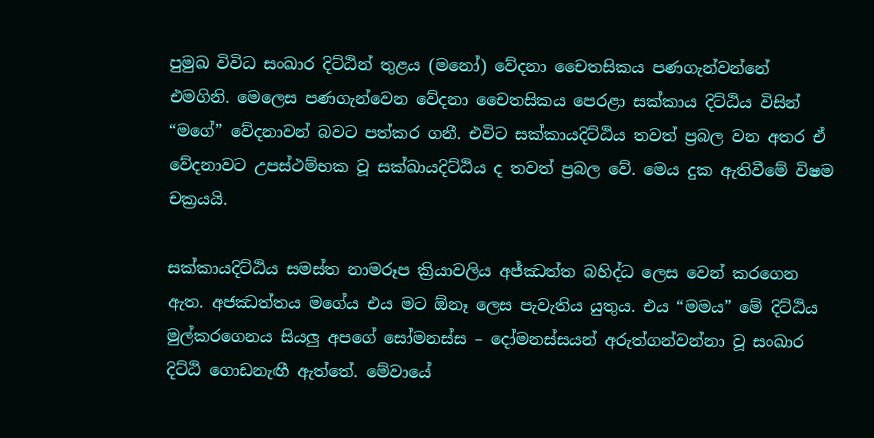පුමුඛ විවිධ සංඛාර දිට්ඨින් තුළය (මනෝ) වේදනා චෛතසිකය පණගැන්වන්නේ එමගිනි. මෙලෙස පණගැන්වෙන වේදනා චෛතසිකය පෙරළා සක්කාය දිට්ඨිය විසින් “මගේ” වේදනාවන් බවට පත්කර ගනී. එවිට සක්කායදිට්ඨිය තවත් ප්‍රබල වන අතර ඒ වේදනාවට උපස්ථම්භක වූ සක්ඛායදිට්ඨිය ද තවත් ප්‍රබල වේ. මෙය දුක ඇතිවීමේ විෂම චක්‍රයයි.

සක්කායදිට්ඨිය සමස්ත නාමරූප ක්‍රියාවලිය අජ්ඣත්ත බහිද්ධ ලෙස වෙන් කරගෙන ඇත. අජඣත්තය මගේය එය මට ඕනෑ ලෙස පැවැතිය යුතුය. එය “මමය” මේ දිට්ඨිය මුල්කරගෙනය සියලු අපගේ සෝමනස්ස – දෝමනස්සයන් අරුත්ගන්වන්නා වූ සංඛාර දිට්ඨි ගොඩනැඟී ඇත්තේ. මේවායේ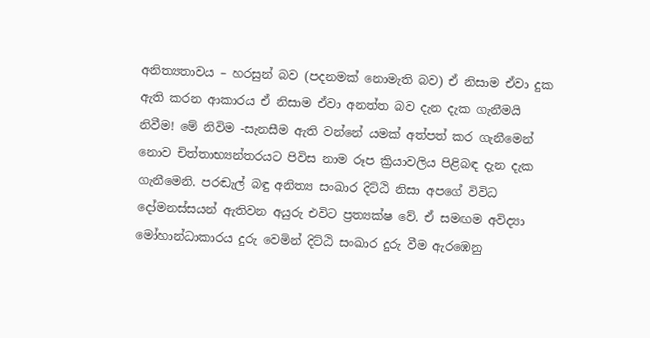අනිත්‍යතාවය – හරසුන් බව (පදනමක් නොමැති බව) ඒ නිසාම ඒවා දුක ඇති කරන ආකාරය ඒ නිසාම ඒවා අනත්ත බව දැන දැක ගැනීමයි නිවීම! මේ නිවිම -සැනසීම ඇති වන්නේ යමක් අත්පත් කර ගැනීමෙන් නොව චිත්තාභ්‍යන්තරයට පිවිස නාම රූප ක්‍රියාවලිය පිළිබඳ දැන දැක ගැනීමෙනි. පරඬැල් බඳු අනිත්‍ය සංඛාර දිට්ඨි නිසා අපගේ විවිධ දෝමනස්සයන් ඇතිවන අයුරු එවිට ප්‍රත්‍යක්ෂ වේ. ඒ සමඟම අවිද්‍යා මෝහාන්ධාකාරය දුරු වෙමින් දිට්ඨි සංඛාර දුරු වීම ඇරඹෙනු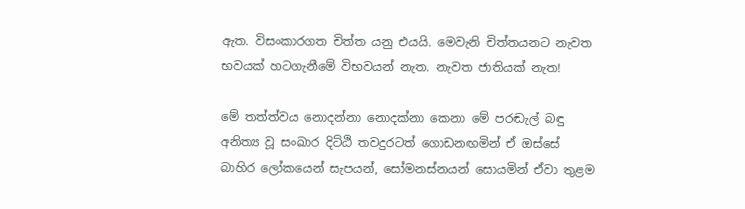ඇත. විසංකාරගත චිත්ත යනු එයයි. මෙවැනි චිත්තයනට නැවත භවයක් හටගැනීමේ විභවයන් නැත. නැවත ජාතියක් නැත!

මේ තත්ත්වය නොදන්නා නොදක්නා කෙනා මේ පරඬැල් බඳු අනිත්‍ය වූ සංඛාර දිට්ඨි තවදුරටත් ගොඩනඟමින් ඒ ඔස්සේ බාහිර ලෝකයෙන් සැපයන්, සෝමනස්නයන් සොයමින් ඒවා තුළම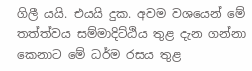ගිලී යයි. එයයි දුක. අවම වශයෙන් මේ තත්ත්වය සම්මාදිට්ඨිය තුළ දැන ගන්නා කෙනාට මේ ධර්ම රසය තුළ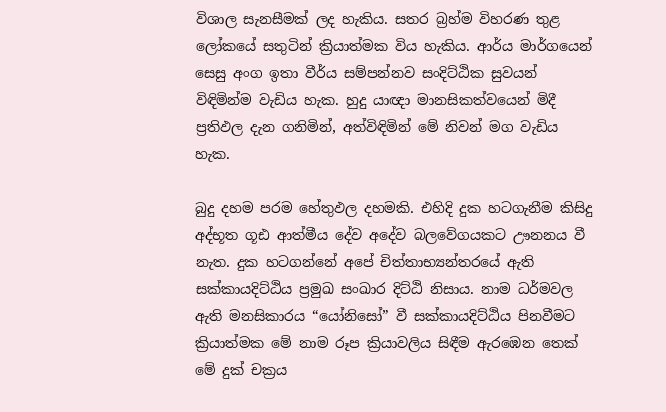විශාල සැනසීමක් ලද හැකිය. සතර බ්‍රහ්ම විහරණ තුළ ලෝකයේ සතුටින් ක්‍රියාත්මක විය හැකිය. ආර්ය මාර්ගයෙන් සෙසු අංග ඉතා වීර්ය සම්පන්නව සංදිට්ඨික සුවයන් විඳිමින්ම වැඩිය හැක. හුදු යාඥා මානසිකත්වයෙන් මිදී ප්‍රතිඵල දැන ගනිමින්, අත්විඳිමින් මේ නිවන් මග වැඩිය හැක.

බුදු දහම පරම හේතුඵල දහමකි. එහිදි දුක හටගැනීම කිසිදු අද්භූත ගූඪ ආත්මීය දේව අදේව බලවේගයකට ඌනනය වී නැත. දුක හටගන්නේ අපේ චිත්තාභ්‍යන්තරයේ ඇති සක්කායදිට්ඨිය ප්‍රමුඛ සංඛාර දිට්ඨි නිසාය. නාම ධර්මවල ඇති මනසිකාරය “යෝනිසෝ” වී සක්කායදිට්ඨිය පිනවීමට ක්‍රියාත්මක මේ නාම රූප ක්‍රියාවලිය සිඳීම ඇරඹෙන තෙක් මේ දුක් චක්‍රය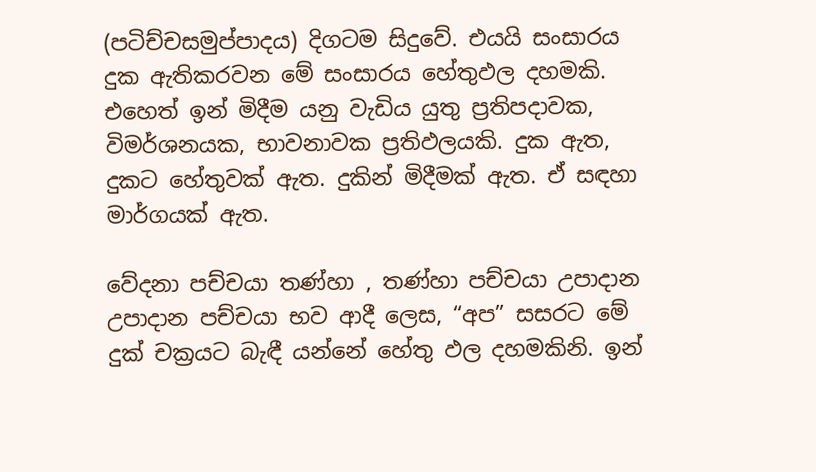(පටිච්චසමුප්පාදය) දිගටම සිදුවේ. එයයි සංසාරය දුක ඇතිකරවන මේ සංසාරය හේතුඵල දහමකි. එහෙත් ඉන් මිදීම යනු වැඩිය යුතු ප්‍රතිපදාවක, විමර්ශනයක, භාවනාවක ප්‍රතිඵලයකි. දුක ඇත, දුකට හේතුවක් ඇත. දුකින් මිදීමක් ඇත. ඒ සඳහා මාර්ගයක් ඇත.

වේදනා පච්චයා තණ්හා , තණ්හා පච්චයා උපාදාන උපාදාන පච්චයා භව ආදී ලෙස, “අප” සසරට මේ දුක් චක්‍රයට බැඳී යන්නේ හේතු ඵල දහමකිනි. ඉන්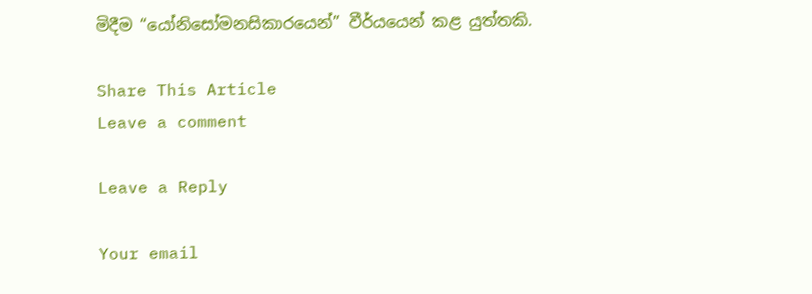මිදීම “යෝනිසෝමනසිකාරයෙන්” වීර්යයෙන් කළ යුත්තකි.

Share This Article
Leave a comment

Leave a Reply

Your email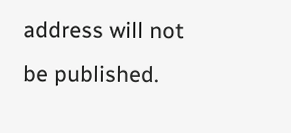address will not be published.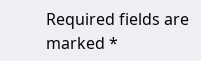Required fields are marked *